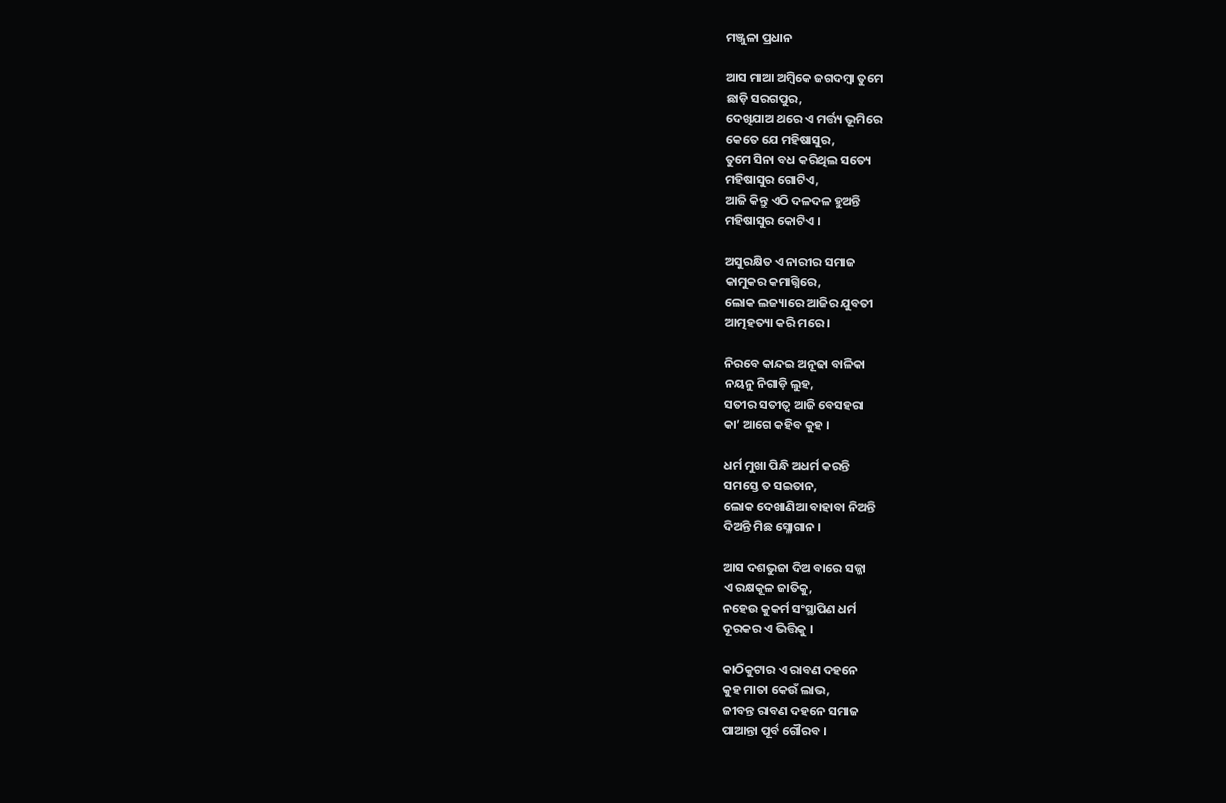ମଞ୍ଜୁଳା ପ୍ରଧାନ

ଆସ ମାଆ ଅମ୍ବିକେ ଜଗଦମ୍ବା ତୁମେ
ଛାଡ଼ି ସରଗପୁର,
ଦେଖିଯାଅ ଥରେ ଏ ମର୍ତ୍ତ୍ୟ ଭୂମିରେ
କେତେ ଯେ ମହିଷାସୁର,
ତୁମେ ସିନା ବଧ କରିଥିଲ ସତ୍ୟେ
ମହିଷାସୁର ଗୋଟିଏ,
ଆଜି କିନ୍ତୁ ଏଠି ଦଳଦଳ ହୁଅନ୍ତି
ମହିଷାସୁର କୋଟିଏ ।

ଅସୁରକ୍ଷିତ ଏ ନାରୀର ସମାଜ
କାମୁକର କମାଗ୍ନିରେ,
ଲୋକ ଲଜ୍ୟାରେ ଆଜିର ଯୁବତୀ
ଆତ୍ମହତ୍ୟା କରି ମରେ ।

ନିରବେ କାନ୍ଦଇ ଅନୂଢା ବାଳିକା
ନୟନୁ ନିଗାଡ଼ି ଲୁହ,
ସତୀର ସତୀତ୍ଵ ଆଜି ବେସହରା
କା’ ଆଗେ କହିବ କୁହ ।

ଧର୍ମ ମୁଖା ପିନ୍ଧି ଅଧର୍ମ କରନ୍ତି
ସମସ୍ତେ ତ ସଇତାନ,
ଲୋକ ଦେଖାଣିଆ ବାହାବା ନିଅନ୍ତି
ଦିଅନ୍ତି ମିଛ ସ୍ଳୋଗାନ ।

ଆସ ଦଶଭୁଜା ଦିଅ ବାରେ ସଜ୍ଜା
ଏ ରକ୍ଷକୂଳ ଜାତିକୁ,
ନହେଉ କୁକର୍ମ ସଂସ୍ଥାପିଣ ଧର୍ମ
ଦୂରକର ଏ ଭିତ୍ତିକୁ ।

କାଠିକୁଟାର ଏ ରାବଣ ଦହନେ
କୁହ ମାତା କେଉଁ ଲାଭ,
ଜୀବନ୍ତ ରାବଣ ଦହନେ ସମାଜ
ପାଆନ୍ତା ପୂର୍ବ ଗୌରବ ।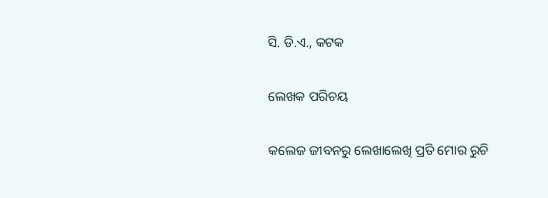ସି. ଡି.ଏ., କଟକ

ଲେଖକ ପରିଚୟ

କଲେଜ ଜୀବନରୁ ଲେଖାଲେଖି ପ୍ରତି ମୋର ରୁଚି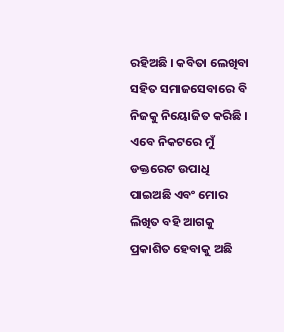ରହିଅଛି । କବିତା ଲେଖିବା ସହିତ ସମାଜସେବାରେ ବି ନିଜକୁ ନିୟୋଜିତ କରିଛି । ଏବେ ନିକଟରେ ମୁଁ ଡକ୍ତରେଟ ଉପାଧି ପାଇଅଛି ଏବଂ ମୋର ଲିଖିତ ବହି ଆଗକୁ ପ୍ରକାଶିତ ହେବାକୁ ଅଛି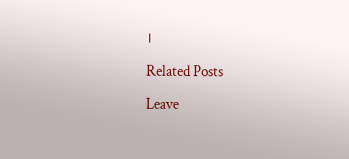।

Related Posts

Leave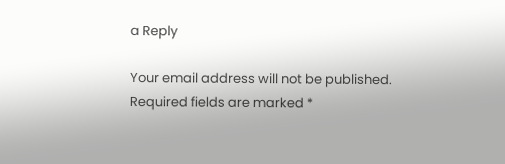a Reply

Your email address will not be published. Required fields are marked *